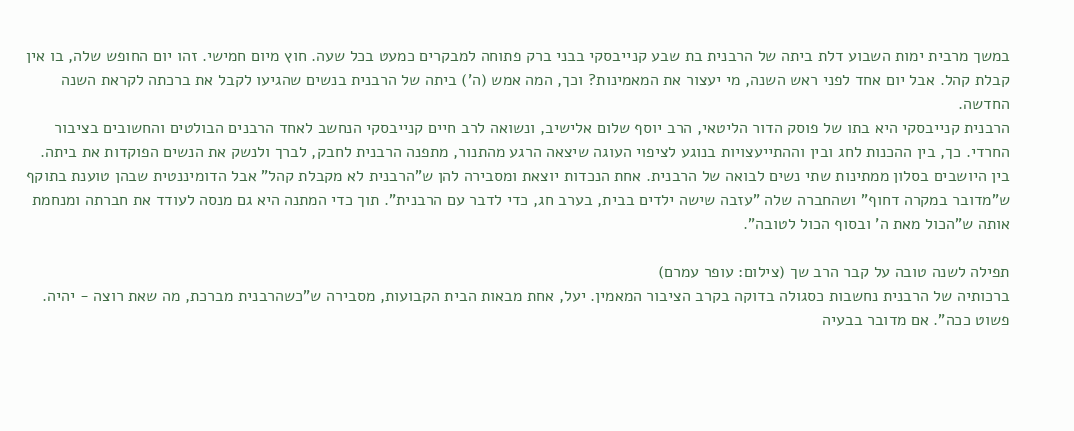במשך מרבית ימות השבוע דלת ביתה של הרבנית בת שבע קנייבסקי בבני ברק פתוחה למבקרים כמעט בכל שעה. חוץ מיום חמישי. זהו יום החופש שלה, בו אין קבלת קהל. אבל יום אחד לפני ראש השנה, מי יעצור את המאמינות? וכך, המה אמש (ה') ביתה של הרבנית בנשים שהגיעו לקבל את ברכתה לקראת השנה החדשה.
הרבנית קנייבסקי היא בתו של פוסק הדור הליטאי, הרב יוסף שלום אלישיב, ונשואה לרב חיים קנייבסקי הנחשב לאחד הרבנים הבולטים והחשובים בציבור החרדי. כך, בין ההכנות לחג ובין וההתייעצויות בנוגע לציפוי העוגה שיצאה הרגע מהתנור, מתפנה הרבנית לחבק, לברך ולנשק את הנשים הפוקדות את ביתה.
בין היושבים בסלון ממתינות שתי נשים לבואה של הרבנית. אחת הנכדות יוצאת ומסבירה להן ש"הרבנית לא מקבלת קהל" אבל הדומיננטית שבהן טוענת בתוקף ש"מדובר במקרה דחוף" ושהחברה שלה "עזבה שישה ילדים בבית, בערב חג, כדי לדבר עם הרבנית". תוך כדי המתנה היא גם מנסה לעודד את חברתה ומנחמת אותה ש"הכול מאת ה' ובסוף הכול לטובה".

תפילה לשנה טובה על קבר הרב שך (צילום: עופר עמרם)
ברכותיה של הרבנית נחשבות כסגולה בדוקה בקרב הציבור המאמין. יעל, אחת מבאות הבית הקבועות, מסבירה ש"כשהרבנית מברכת, מה שאת רוצה - יהיה. פשוט ככה". אם מדובר בבעיה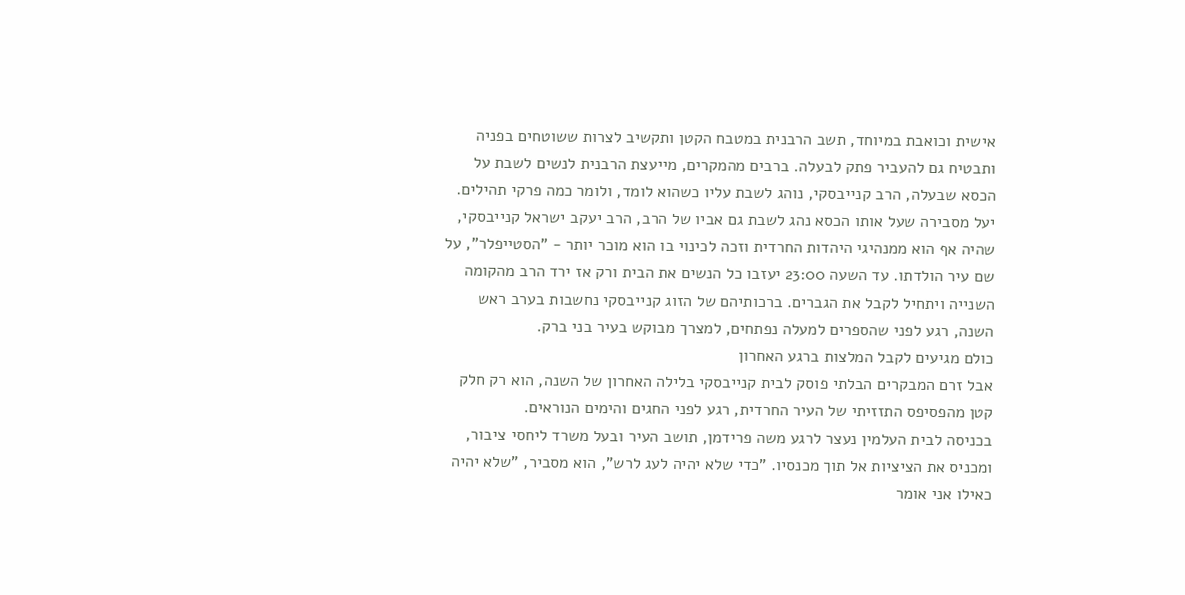אישית וכואבת במיוחד, תשב הרבנית במטבח הקטן ותקשיב לצרות ששוטחים בפניה ותבטיח גם להעביר פתק לבעלה. ברבים מהמקרים, מייעצת הרבנית לנשים לשבת על הכסא שבעלה, הרב קנייבסקי, נוהג לשבת עליו כשהוא לומד, ולומר כמה פרקי תהילים.
יעל מסבירה שעל אותו הכסא נהג לשבת גם אביו של הרב, הרב יעקב ישראל קנייבסקי, שהיה אף הוא ממנהיגי היהדות החרדית וזכה לכינוי בו הוא מוכר יותר - "הסטייפלר", על שם עיר הולדתו. עד השעה 23:00 יעזבו כל הנשים את הבית ורק אז ירד הרב מהקומה השנייה ויתחיל לקבל את הגברים. ברכותיהם של הזוג קנייבסקי נחשבות בערב ראש השנה, רגע לפני שהספרים למעלה נפתחים, למצרך מבוקש בעיר בני ברק.
כולם מגיעים לקבל המלצות ברגע האחרון
אבל זרם המבקרים הבלתי פוסק לבית קנייבסקי בלילה האחרון של השנה, הוא רק חלק קטן מהפסיפס התזזיתי של העיר החרדית, רגע לפני החגים והימים הנוראים.
בכניסה לבית העלמין נעצר לרגע משה פרידמן, תושב העיר ובעל משרד ליחסי ציבור, ומכניס את הציציות אל תוך מכנסיו. "כדי שלא יהיה לעג לרש", הוא מסביר, "שלא יהיה כאילו אני אומר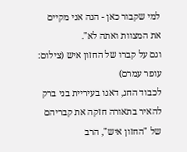למי שקבור כאן - הנה אני מקיים את המצוות ואתה לא".
וגם על קברו של החזון איש (צילום: עופר עמרם)
לכבוד החג, דאגו בעיריית בני ברק להאיר בתאורה חזקה את קבריהם של "החזון איש", הרב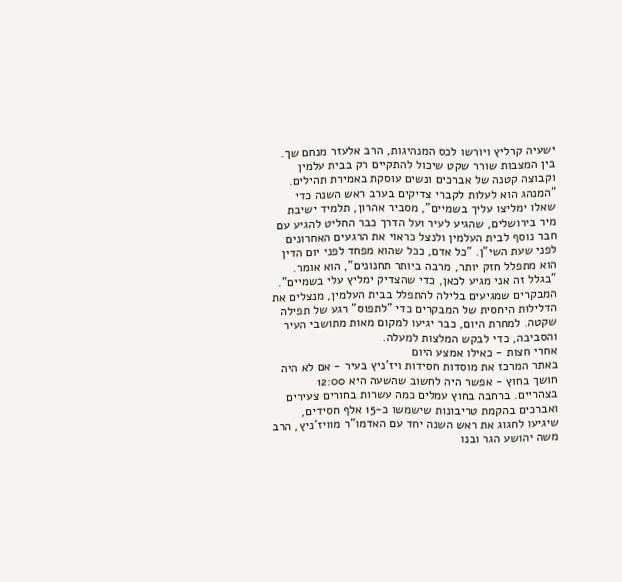ישעיה קרליץ ויורשו לכס המנהיגות, הרב אלעזר מנחם שך. בין המצבות שורר שקט שיכול להתקיים רק בבית עלמין וקבוצה קטנה של אברכים ונשים עוסקת באמירת תהילים.
"המנהג הוא לעלות לקברי צדיקים בערב ראש השנה כדי שאלו ימליצו עליך בשמיים", מסביר אהרון, תלמיד ישיבת מיר בירושלים, שהגיע לעיר ועל הדרך כבר החליט להגיע עם חבר נוסף לבית העלמין ולנצל כראוי את הרגעים האחרונים לפני שעת השי"ן. "כל אדם, ככל שהוא מפחד לפני יום הדין הוא מתפלל חזק יותר, מרבה ביותר תחנונים", הוא אומר. "בגלל זה אני מגיע לכאן, כדי שהצדיק ימליץ עלי בשמיים".
המבקרים שמגיעים בלילה להתפלל בבית העלמין, מנצלים את הדלילות היחסית של המבקרים כדי "לתפוס" רגע של תפילה שקטה. למחרת היום, כבר יגיעו למקום מאות מתושבי העיר והסביבה, כדי לבקש המלצות למעלה.
אחרי חצות - כאילו אמצע היום
באתר המרכז את מוסדות חסידות ויז'ניץ בעיר - אם לא היה חושך בחוץ - אפשר היה לחשוב שהשעה היא 12:00 בצהריים. ברחבה בחוץ עמלים כמה עשרות בחורים צעירים ואברכים בהקמת טריבונות שישמשו כ-15 אלף חסידים, שיגיעו לחגוג את ראש השנה יחד עם האדמו"ר מוויז'ניץ, הרב משה יהושע הגר ובנו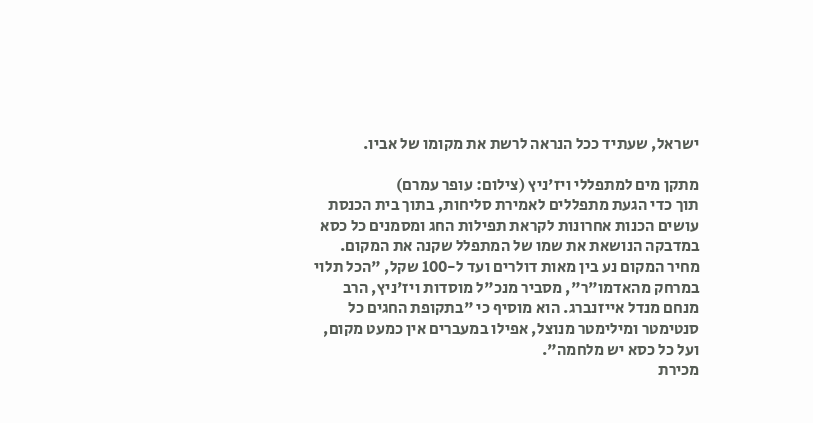ישראל, שעתיד ככל הנראה לרשת את מקומו של אביו.

מתקן מים למתפללי ויז'ניץ (צילום: עופר עמרם)
תוך כדי הגעת מתפללים לאמירת סליחות, בתוך בית הכנסת עושים הכנות אחרונות לקראת תפילות החג ומסמנים כל כסא במדבקה הנושאת את שמו של המתפלל שקנה את המקום. מחיר המקום נע בין מאות דולרים ועד ל-100 שקל, "הכל תלוי במרחק מהאדמו"ר", מסביר מנכ"ל מוסדות ויז'ניץ, הרב מנחם מנדל אייזנברג. הוא מוסיף כי "בתקופת החגים כל סנטימטר ומילימטר מנוצל, אפילו במעברים אין כמעט מקום, ועל כל כסא יש מלחמה".
מכירת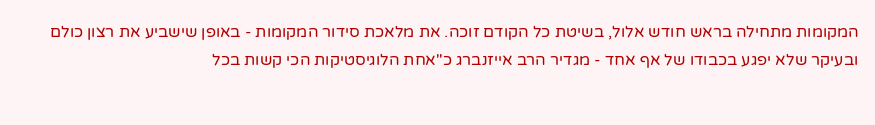המקומות מתחילה בראש חודש אלול, בשיטת כל הקודם זוכה. את מלאכת סידור המקומות - באופן שישביע את רצון כולם ובעיקר שלא יפגע בכבודו של אף אחד - מגדיר הרב אייזנברג כ"אחת הלוגיסטיקות הכי קשות בכל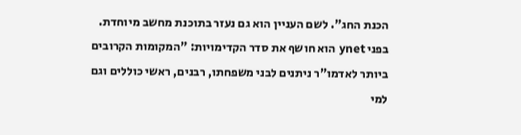הכנת החג". לשם העניין הוא גם נעזר בתוכנת מחשב מיוחדת. בפני ynet הוא חושף את סדר הקדימויות: "המקומות הקרובים ביותר לאדמו"ר ניתנים לבני משפחתו, רבנים, ראשי כוללים וגם למי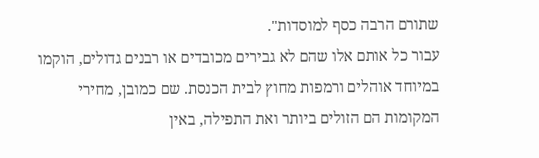שתורם הרבה כסף למוסדות".
עבור כל אותם אלו שהם לא גבירים מכובדים או רבנים גדולים, הוקמו במיוחד אוהלים ורמפות מחוץ לבית הכנסת. שם כמובן, מחירי המקומות הם הזולים ביותר ואת התפילה, באין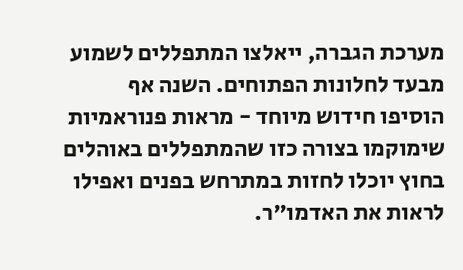מערכת הגברה, ייאלצו המתפללים לשמוע מבעד לחלונות הפתוחים. השנה אף הוסיפו חידוש מיוחד - מראות פנוראמיות שימוקמו בצורה כזו שהמתפללים באוהלים בחוץ יוכלו לחזות במתרחש בפנים ואפילו לראות את האדמו"ר.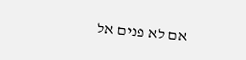אם לא פנים אל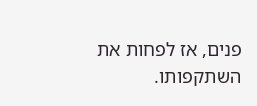פנים, אז לפחות את השתקפותו.